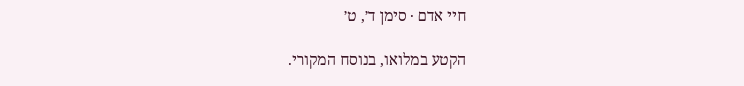חיי אדם · סימן ד׳, ט׳

הקטע במלואו, בנוסח המקורי.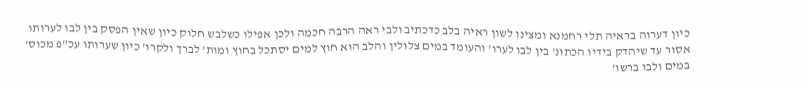כיון דערוה בראיה תלי רחמנא ומצינו לשון ראיה בלב כדכתיב ולבי ראה הרבה חכמה ולכן אפילו כשלבש חלוק כיון שאין הפסק בין לבו לערותו אסור עד שיהדק בידיו הכתונ' בין לבו לערו' והעומד במים צלולין והלב הוא חוץ למים יסתכל בחוץ ומות' לברך ולקרו' כיון שערותו עכ"פ מכוס' במים ולבו ברשו'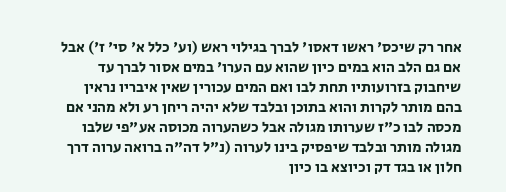אחר רק שיכס' ראשו דאסו' לברך בגילוי ראש (וע' כלל א' סי' ז') אבל אם גם הלב הוא במים כיון שהוא עם הערו' במים אסור לברך עד שיחבוק בזרועותיו תחת לבו ואם המים עכורין שאין איבריו נראין בהם מותר לקרות והוא בתוכן ובלבד שלא יהיה ריחן רע ולא מהני אם מכסה לבו כ"ז שערותו מגולה אבל כשהערוה מכוסה אע"פי שלבו מגולה מותר ובלבד שיפסיק בינו לערוה (נ"ל דה"ה ברואה ערוה דרך חלון או בגד דק וכיוצא בו כיון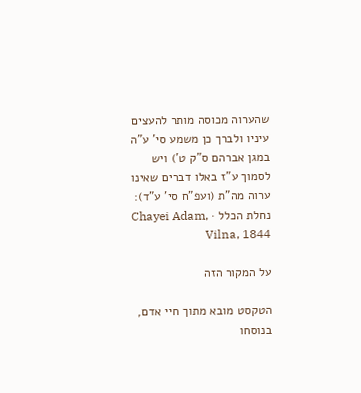שהערוה מכוסה מותר להעצים עיניו ולברך כן משמע סי' ע"ה במגן אברהם ס"ק ט') ויש לסמוך ע"ז באלו דברים שאינו ערוה מה"ת (ועפ"ח סי' ע"ד):
נחלת הכלל · Chayei Adam, Vilna, 1844

על המקור הזה

הטקסט מובא מתוך חיי אדם, בנוסחו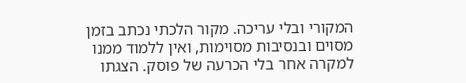המקורי ובלי עריכה. מקור הלכתי נכתב בזמן מסוים ובנסיבות מסוימות, ואין ללמוד ממנו למקרה אחר בלי הכרעה של פוסק. הצגתו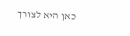כאן היא לצורך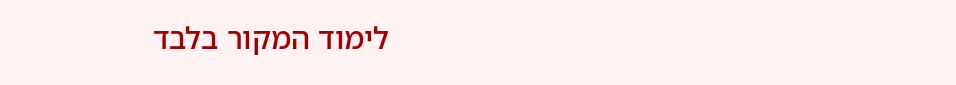לימוד המקור בלבד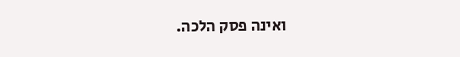ואינה פסק הלכה.